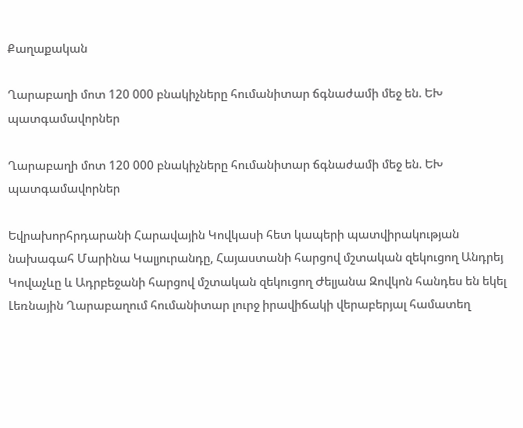Քաղաքական

Ղարաբաղի մոտ 120 000 բնակիչները հումանիտար ճգնաժամի մեջ են. ԵԽ պատգամավորներ

Ղարաբաղի մոտ 120 000 բնակիչները հումանիտար ճգնաժամի մեջ են. ԵԽ պատգամավորներ

Եվրախորհրդարանի Հարավային Կովկասի հետ կապերի պատվիրակության նախագահ Մարինա Կալյուրանդը, Հայաստանի հարցով մշտական զեկուցող Անդրեյ Կովաչևը և Ադրբեջանի հարցով մշտական զեկուցող Ժելյանա Զովկոն հանդես են եկել Լեռնային Ղարաբաղում հումանիտար լուրջ իրավիճակի վերաբերյալ համատեղ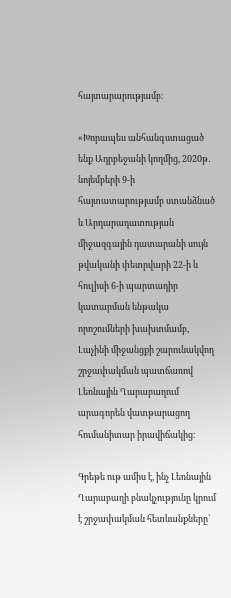հայտարարությամբ։

«Խորապես անհանգստացած ենք Ադրբեջանի կողմից, 2020թ․ նոյեմբերի 9-ի հայտատարությամբ ստանձնած և Արդարադատության միջազգային դատարանի սույն թվականի փետրվարի 22-ի և հուլիսի 6-ի պարտադիր կատարման ենթակա որոշումների խախտմամբ, Լաչինի միջանցքի շարունակվող շրջափակման պատճառով Լեռնային Ղարաբաղում արագորեն վատթարացող հումանիտար իրավիճակից։

Գրեթե ութ ամիս է, ինչ Լեռնային Ղարաբաղի բնակչությունը կրում է շրջափակման հետևանքները՝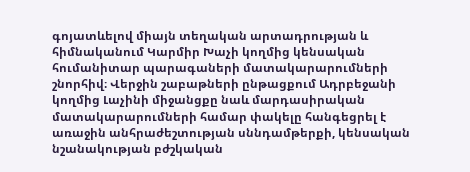գոյատևելով միայն տեղական արտադրության և հիմնականում Կարմիր Խաչի կողմից կենսական հումանիտար պարագաների մատակարարումների շնորհիվ։ Վերջին շաբաթների ընթացքում Ադրբեջանի կողմից Լաչինի միջանցքը նաև մարդասիրական մատակարարումների համար փակելը հանգեցրել է առաջին անհրաժեշտության սննդամթերքի, կենսական նշանակության բժշկական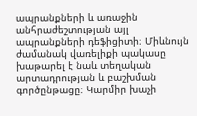ապրանքների և առաջին անհրաժեշտության այլ ապրանքների դեֆիցիտի։ Միևնույն ժամանակ վառելիքի պակասը խաթարել է նաև տեղական արտադրության և բաշխման գործընթացը։ Կարմիր խաչի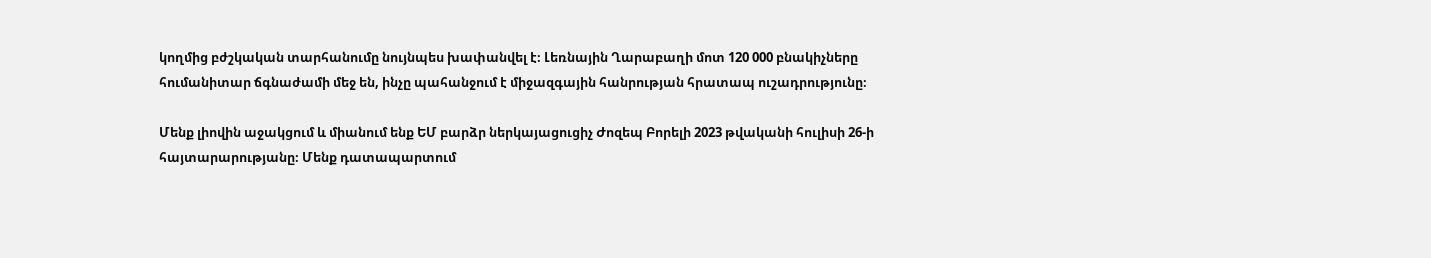կողմից բժշկական տարհանումը նույնպես խափանվել է։ Լեռնային Ղարաբաղի մոտ 120 000 բնակիչները հումանիտար ճգնաժամի մեջ են, ինչը պահանջում է միջազգային հանրության հրատապ ուշադրությունը։

Մենք լիովին աջակցում և միանում ենք ԵՄ բարձր ներկայացուցիչ Ժոզեպ Բորելի 2023 թվականի հուլիսի 26-ի հայտարարությանը։ Մենք դատապարտում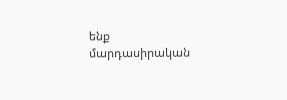ենք մարդասիրական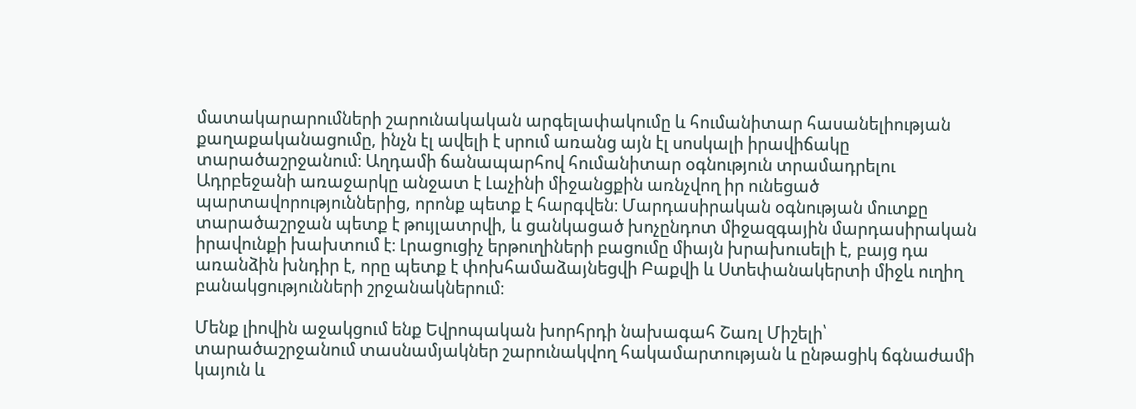մատակարարումների շարունակական արգելափակումը և հումանիտար հասանելիության քաղաքականացումը, ինչն էլ ավելի է սրում առանց այն էլ սոսկալի իրավիճակը տարածաշրջանում։ Աղդամի ճանապարհով հումանիտար օգնություն տրամադրելու Ադրբեջանի առաջարկը անջատ է Լաչինի միջանցքին առնչվող իր ունեցած պարտավորություններից, որոնք պետք է հարգվեն։ Մարդասիրական օգնության մուտքը տարածաշրջան պետք է թույլատրվի, և ցանկացած խոչընդոտ միջազգային մարդասիրական իրավունքի խախտում է։ Լրացուցիչ երթուղիների բացումը միայն խրախուսելի է, բայց դա առանձին խնդիր է, որը պետք է փոխհամաձայնեցվի Բաքվի և Ստեփանակերտի միջև ուղիղ բանակցությունների շրջանակներում։

Մենք լիովին աջակցում ենք Եվրոպական խորհրդի նախագահ Շառլ Միշելի՝ տարածաշրջանում տասնամյակներ շարունակվող հակամարտության և ընթացիկ ճգնաժամի կայուն և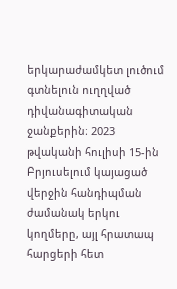երկարաժամկետ լուծում գտնելուն ուղղված դիվանագիտական ջանքերին։ 2023 թվականի հուլիսի 15-ին Բրյուսելում կայացած վերջին հանդիպման ժամանակ երկու կողմերը, այլ հրատապ հարցերի հետ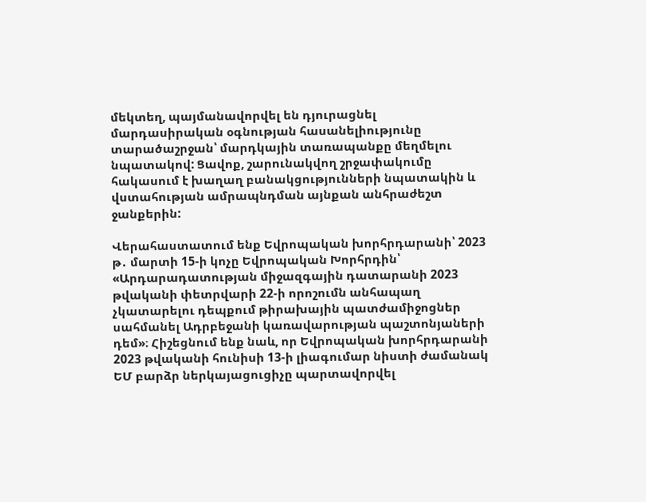մեկտեղ, պայմանավորվել են դյուրացնել մարդասիրական օգնության հասանելիությունը տարածաշրջան՝ մարդկային տառապանքը մեղմելու նպատակով: Ցավոք, շարունակվող շրջափակումը հակասում է խաղաղ բանակցությունների նպատակին և վստահության ամրապնդման այնքան անհրաժեշտ ջանքերին:

Վերահաստատում ենք Եվրոպական խորհրդարանի՝ 2023 թ․ մարտի 15-ի կոչը Եվրոպական Խորհրդին՝ «Արդարադատության միջազգային դատարանի 2023 թվականի փետրվարի 22-ի որոշումն անհապաղ չկատարելու դեպքում թիրախային պատժամիջոցներ սահմանել Ադրբեջանի կառավարության պաշտոնյաների դեմ»։ Հիշեցնում ենք նաև, որ Եվրոպական խորհրդարանի 2023 թվականի հունիսի 13-ի լիագումար նիստի ժամանակ ԵՄ բարձր ներկայացուցիչը պարտավորվել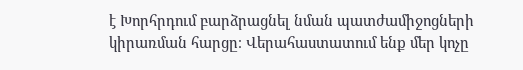է Խորհրդում բարձրացնել նման պատժամիջոցների կիրառման հարցը։ Վերահաստատում ենք մեր կոչը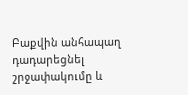Բաքվին անհապաղ դադարեցնել շրջափակումը և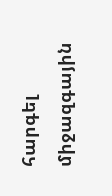հարգել միջազգային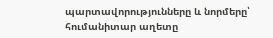պարտավորությունները և նորմերը՝ հումանիտար աղետը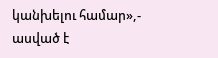կանխելու համար»,- ասված է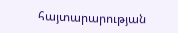հայտարարության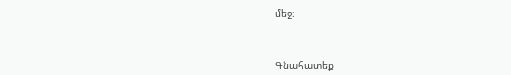մեջ։



Գնահատեք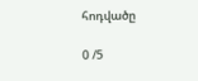հոդվածը

0 /5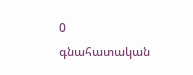0
գնահատական